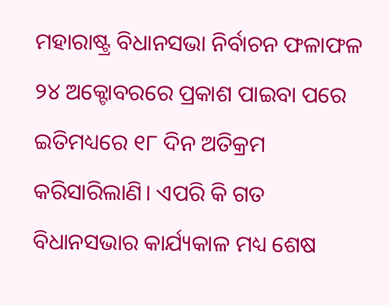ମହାରାଷ୍ଟ୍ର ବିଧାନସଭା ନିର୍ବାଚନ ଫଳାଫଳ ୨୪ ଅକ୍ଟୋବରରେ ପ୍ରକାଶ ପାଇବା ପରେ ଇତିମଧ୍ୟରେ ୧୮ ଦିନ ଅତିକ୍ରମ କରିସାରିଲାଣି। ଏପରି କି ଗତ ବିଧାନସଭାର କାର୍ଯ୍ୟକାଳ ମଧ୍ୟ ଶେଷ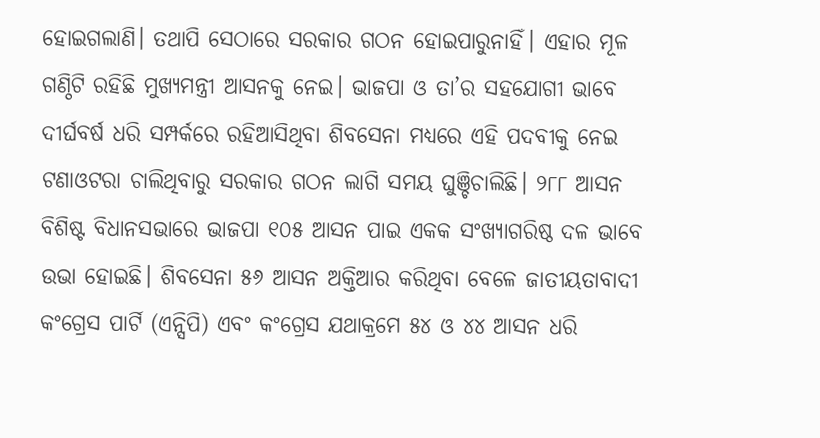ହୋଇଗଲାଣି। ତଥାପି ସେଠାରେ ସରକାର ଗଠନ ହୋଇପାରୁନାହିଁ। ଏହାର ମୂଳ ଗଣ୍ଠିଟି ରହିଛି ମୁଖ୍ୟମନ୍ତ୍ରୀ ଆସନକୁ ନେଇ। ଭାଜପା ଓ ତା’ର ସହଯୋଗୀ ଭାବେ ଦୀର୍ଘବର୍ଷ ଧରି ସମ୍ପର୍କରେ ରହିଆସିଥିବା ଶିବସେନା ମଧ୍ୟରେ ଏହି ପଦବୀକୁ ନେଇ ଟଣାଓଟରା ଚାଲିଥିବାରୁ ସରକାର ଗଠନ ଲାଗି ସମୟ ଘୁଞ୍ଚିଚାଲିଛି। ୨୮୮ ଆସନ ବିଶିଷ୍ଟ ବିଧାନସଭାରେ ଭାଜପା ୧୦୫ ଆସନ ପାଇ ଏକକ ସଂଖ୍ୟାଗରିଷ୍ଠ ଦଳ ଭାବେ ଉଭା ହୋଇଛି। ଶିବସେନା ୫୬ ଆସନ ଅକ୍ତିଆର କରିଥିବା ବେଳେ ଜାତୀୟତାବାଦୀ କଂଗ୍ରେସ ପାର୍ଟି (ଏନ୍ସିପି) ଏବଂ କଂଗ୍ରେସ ଯଥାକ୍ରମେ ୫୪ ଓ ୪୪ ଆସନ ଧରି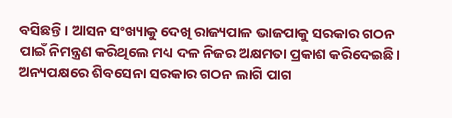ବସିଛନ୍ତି। ଆସନ ସଂଖ୍ୟାକୁ ଦେଖି ରାଜ୍ୟପାଳ ଭାଜପାକୁ ସରକାର ଗଠନ ପାଇଁ ନିମନ୍ତ୍ରଣ କରିଥିଲେ ମଧ୍ୟ ଦଳ ନିଜର ଅକ୍ଷମତା ପ୍ରକାଶ କରିଦେଇଛି। ଅନ୍ୟପକ୍ଷରେ ଶିବସେନା ସରକାର ଗଠନ ଲାଗି ପାଗ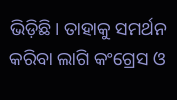ଭିଡ଼ିଛି। ତାହାକୁ ସମର୍ଥନ କରିବା ଲାଗି କଂଗ୍ରେସ ଓ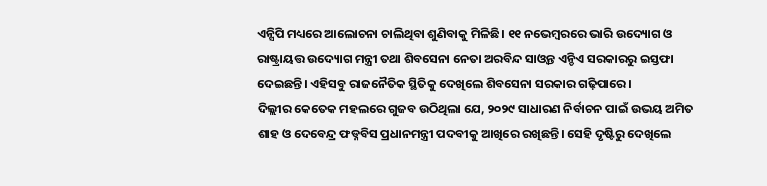ଏନ୍ସିପି ମଧ୍ୟରେ ଆଲୋଚନା ଚାଲିଥିବା ଶୁଣିବାକୁ ମିଳିଛି। ୧୧ ନଭେମ୍ବରରେ ଭାରି ଉଦ୍ୟୋଗ ଓ ରାଷ୍ଟ୍ରାୟତ୍ତ ଉଦ୍ୟୋଗ ମନ୍ତ୍ରୀ ତଥା ଶିବସେନା ନେତା ଅରବିନ୍ଦ ସାଓ୍ବନ୍ତ ଏନ୍ଡିଏ ସରକାରରୁ ଇସ୍ତଫା ଦେଇଛନ୍ତି। ଏହିସବୁ ରାଜନୈତିକ ସ୍ଥିତିକୁ ଦେଖିଲେ ଶିବସେନା ସରକାର ଗଢ଼ିପାରେ।
ଦିଲ୍ଲୀର କେତେକ ମହଲରେ ଗୁଜବ ଉଠିଥିଲା ଯେ, ୨୦୨୯ ସାଧାରଣ ନିର୍ବାଚନ ପାଇଁ ଉଭୟ ଅମିତ ଶାହ ଓ ଦେବେନ୍ଦ୍ର ଫଡ୍ନବିସ ପ୍ରଧାନମନ୍ତ୍ରୀ ପଦବୀକୁ ଆଖିରେ ରଖିଛନ୍ତି। ସେହି ଦୃଷ୍ଟିରୁ ଦେଖିଲେ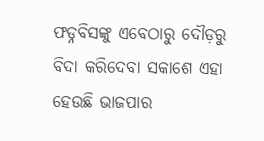ଫଡ୍ନବିସଙ୍କୁ ଏବେଠାରୁ ଦୌଡ଼ରୁ ବିଦା କରିଦେବା ସକାଶେ ଏହା ହେଉଛି ଭାଜପାର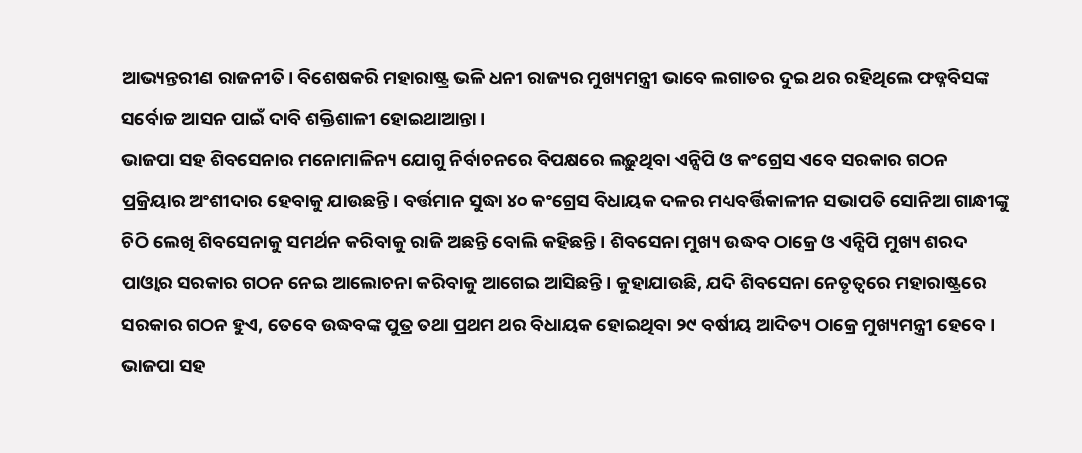ଆଭ୍ୟନ୍ତରୀଣ ରାଜନୀତି। ବିଶେଷକରି ମହାରାଷ୍ଟ୍ର ଭଳି ଧନୀ ରାଜ୍ୟର ମୁଖ୍ୟମନ୍ତ୍ରୀ ଭାବେ ଲଗାତର ଦୁଇ ଥର ରହିଥିଲେ ଫଡ୍ନବିସଙ୍କ ସର୍ବୋଚ୍ଚ ଆସନ ପାଇଁ ଦାବି ଶକ୍ତିଶାଳୀ ହୋଇଥାଆନ୍ତା।
ଭାଜପା ସହ ଶିବସେନାର ମନୋମାଳିନ୍ୟ ଯୋଗୁ ନିର୍ବାଚନରେ ବିପକ୍ଷରେ ଲଢ଼ୁଥିବା ଏନ୍ସିପି ଓ କଂଗ୍ରେସ ଏବେ ସରକାର ଗଠନ ପ୍ରକ୍ରିୟାର ଅଂଶୀଦାର ହେବାକୁ ଯାଉଛନ୍ତି। ବର୍ତ୍ତମାନ ସୁଦ୍ଧା ୪୦ କଂଗ୍ରେସ ବିଧାୟକ ଦଳର ମଧ୍ୟବର୍ତ୍ତିକାଳୀନ ସଭାପତି ସୋନିଆ ଗାନ୍ଧୀଙ୍କୁ ଚିଠି ଲେଖି ଶିବସେନାକୁ ସମର୍ଥନ କରିବାକୁ ରାଜି ଅଛନ୍ତି ବୋଲି କହିଛନ୍ତି। ଶିବସେନା ମୁଖ୍ୟ ଉଦ୍ଧବ ଠାକ୍ରେ ଓ ଏନ୍ସିପି ମୁଖ୍ୟ ଶରଦ ପାଓ୍ବାର ସରକାର ଗଠନ ନେଇ ଆଲୋଚନା କରିବାକୁ ଆଗେଇ ଆସିଛନ୍ତି। କୁହାଯାଉଛି, ଯଦି ଶିବସେନା ନେତୃତ୍ୱରେ ମହାରାଷ୍ଟ୍ରରେ ସରକାର ଗଠନ ହୁଏ, ତେବେ ଉଦ୍ଧବଙ୍କ ପୁତ୍ର ତଥା ପ୍ରଥମ ଥର ବିଧାୟକ ହୋଇଥିବା ୨୯ ବର୍ଷୀୟ ଆଦିତ୍ୟ ଠାକ୍ରେ ମୁଖ୍ୟମନ୍ତ୍ରୀ ହେବେ। ଭାଜପା ସହ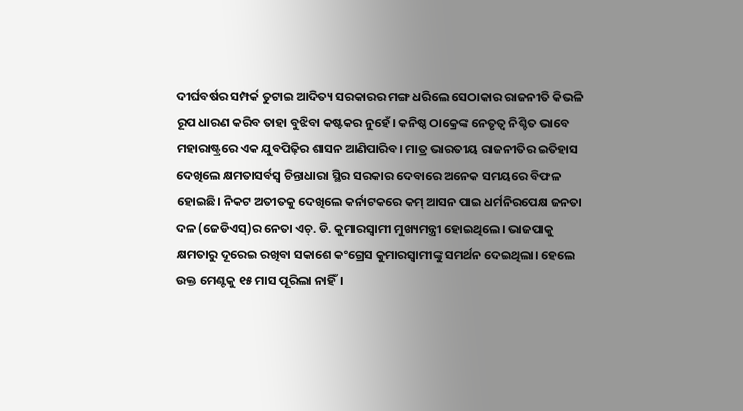ଦୀର୍ଘବର୍ଷର ସମ୍ପର୍କ ତୁଟାଇ ଆଦିତ୍ୟ ସରକାରର ମଙ୍ଗ ଧରିଲେ ସେଠାକାର ରାଜନୀତି କିଭଳି ରୂପ ଧାରଣ କରିବ ତାହା ବୁଝିବା କଷ୍ଟକର ନୁହେଁ। କନିଷ୍ଠ ଠାକ୍ରେଙ୍କ ନେତୃତ୍ୱ ନିଶ୍ଚିତ ଭାବେ ମହାରାଷ୍ଟ୍ରରେ ଏକ ଯୁବପିଢ଼ିର ଶାସନ ଆଣିପାରିବ। ମାତ୍ର ଭାରତୀୟ ରାଜନୀତିର ଇତିହାସ ଦେଖିଲେ କ୍ଷମତାସର୍ବସ୍ବ ଚିନ୍ତାଧାରା ସ୍ଥିର ସରକାର ଦେବାରେ ଅନେକ ସମୟରେ ବିଫଳ ହୋଇଛି। ନିକଟ ଅତୀତକୁ ଦେଖିଲେ କର୍ନାଟକରେ କମ୍ ଆସନ ପାଇ ଧର୍ମନିରପେକ୍ଷ ଜନତା ଦଳ (ଜେଡିଏସ୍)ର ନେତା ଏଚ୍. ଡି. କୁମାରସ୍ବାମୀ ମୁଖ୍ୟମନ୍ତ୍ରୀ ହୋଇଥିଲେ। ଭାଜପାକୁ କ୍ଷମତାରୁ ଦୂରେଇ ରଖିବା ସକାଶେ କଂଗ୍ରେସ କୁମାରସ୍ବାମୀଙ୍କୁ ସମର୍ଥନ ଦେଇଥିଲା। ହେଲେ ଉକ୍ତ ମେଣ୍ଟକୁ ୧୫ ମାସ ପୂରିଲା ନାହିଁ।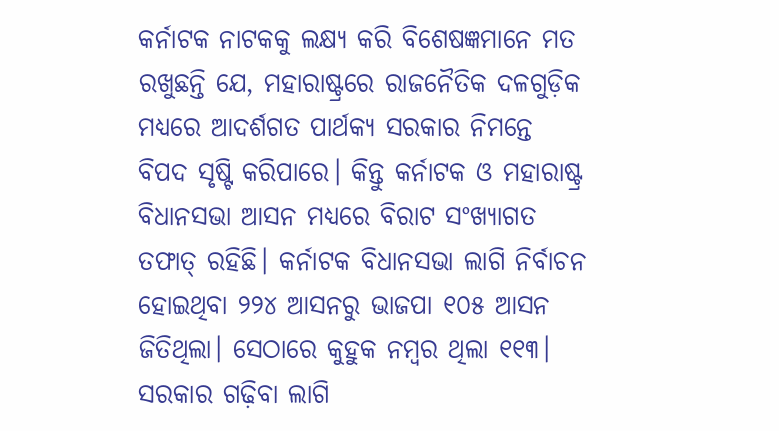କର୍ନାଟକ ନାଟକକୁ ଲକ୍ଷ୍ୟ କରି ବିଶେଷଜ୍ଞମାନେ ମତ ରଖୁଛନ୍ତି ଯେ, ମହାରାଷ୍ଟ୍ରରେ ରାଜନୈତିକ ଦଳଗୁଡ଼ିକ ମଧ୍ୟରେ ଆଦର୍ଶଗତ ପାର୍ଥକ୍ୟ ସରକାର ନିମନ୍ତେ ବିପଦ ସୃଷ୍ଟି କରିପାରେ। କିନ୍ତୁ କର୍ନାଟକ ଓ ମହାରାଷ୍ଟ୍ର ବିଧାନସଭା ଆସନ ମଧ୍ୟରେ ବିରାଟ ସଂଖ୍ୟାଗତ ତଫାତ୍ ରହିଛି। କର୍ନାଟକ ବିଧାନସଭା ଲାଗି ନିର୍ବାଚନ ହୋଇଥିବା ୨୨୪ ଆସନରୁ ଭାଜପା ୧୦୫ ଆସନ ଜିତିଥିଲା। ସେଠାରେ କୁହୁକ ନମ୍ବର ଥିଲା ୧୧୩। ସରକାର ଗଢ଼ିବା ଲାଗି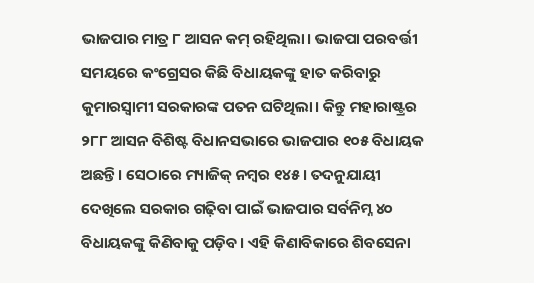ଭାଜପାର ମାତ୍ର ୮ ଆସନ କମ୍ ରହିଥିଲା। ଭାଜପା ପରବର୍ତ୍ତୀ ସମୟରେ କଂଗ୍ରେସର କିଛି ବିଧାୟକଙ୍କୁ ହାତ କରିବାରୁ କୁମାରସ୍ବାମୀ ସରକାରଙ୍କ ପତନ ଘଟିଥିଲା। କିନ୍ତୁ ମହାରାଷ୍ଟ୍ରର ୨୮୮ ଆସନ ବିଶିଷ୍ଟ ବିଧାନସଭାରେ ଭାଜପାର ୧୦୫ ବିଧାୟକ ଅଛନ୍ତି। ସେଠାରେ ମ୍ୟାଜିକ୍ ନମ୍ବର ୧୪୫। ତଦନୁଯାୟୀ ଦେଖିଲେ ସରକାର ଗଢ଼ିବା ପାଇଁ ଭାଜପାର ସର୍ବନିମ୍ନ ୪୦ ବିଧାୟକଙ୍କୁ କିଣିବାକୁ ପଡ଼ିବ। ଏହି କିଣାବିକାରେ ଶିବସେନା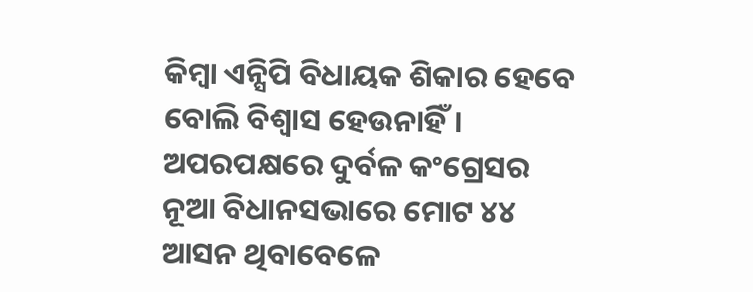କିମ୍ବା ଏନ୍ସିପି ବିଧାୟକ ଶିକାର ହେବେ ବୋଲି ବିଶ୍ୱାସ ହେଉନାହିଁ। ଅପରପକ୍ଷରେ ଦୁର୍ବଳ କଂଗ୍ରେସର ନୂଆ ବିଧାନସଭାରେ ମୋଟ ୪୪ ଆସନ ଥିବାବେଳେ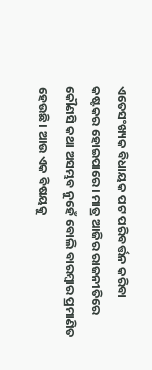ଏତେସଂଖ୍ୟକ ବିଧାୟକ ପଟ ପରିବର୍ତ୍ତନ କରିବା କଷ୍ଟକର ହୋଇପାରେ। ମାତ୍ର ଆଜିର ରାଜନୀତିରେ କୌଣସି କଥା ଅସମ୍ଭବ ନୁହେଁ ବୋଲି ବାରମ୍ବାର ପ୍ରମାଣିତ ହେଉଛି। ଆଉ ଏକ ବିଷୟକୁ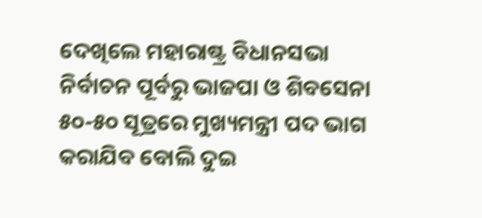ଦେଖିଲେ ମହାରାଷ୍ଟ୍ର ବିଧାନସଭା ନିର୍ବାଚନ ପୂର୍ବରୁ ଭାଜପା ଓ ଶିବସେନା ୫୦-୫୦ ସୂତ୍ରରେ ମୁଖ୍ୟମନ୍ତ୍ରୀ ପଦ ଭାଗ କରାଯିବ ବୋଲି ଦୁଇ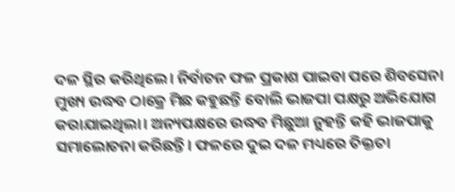ଦଳ ସ୍ଥିର କରିଥିଲେ। ନିର୍ବାଚନ ଫଳ ପ୍ରକାଶ ପାଇବା ପରେ ଶିବସେନା ମୁଖ୍ୟ ଉଦ୍ଧବ ଠାକ୍ରେ ମିଛ କହୁଛନ୍ତି ବୋଲି ଭାଜପା ପକ୍ଷରୁ ଅଭିଯୋଗ କରାଯାଇଥିଲା। ଅନ୍ୟପକ୍ଷରେ ଉଦ୍ଧବ ମିଛୁଆ ନୁହନ୍ତି କହି ଭାଜପାକୁ ସମାଲୋଚନା କରିଛନ୍ତି। ଫଳରେ ଦୁଇ ଦଳ ମଧ୍ୟରେ ତିକ୍ତତା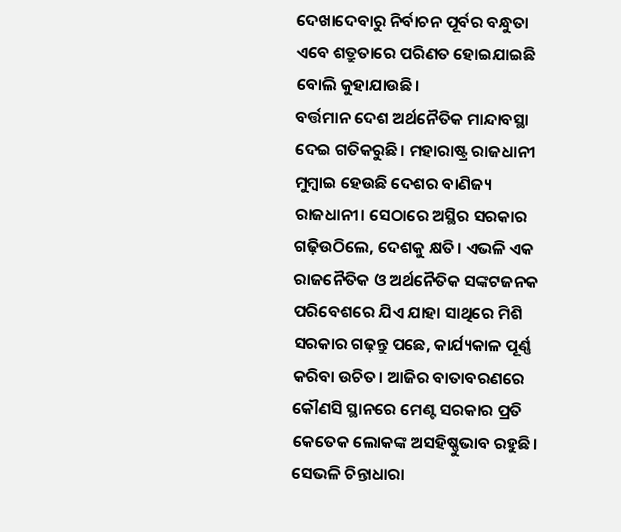ଦେଖାଦେବାରୁ ନିର୍ବାଚନ ପୂର୍ବର ବନ୍ଧୁତା ଏବେ ଶତ୍ରୁତାରେ ପରିଣତ ହୋଇଯାଇଛି ବୋଲି କୁହାଯାଉଛି।
ବର୍ତ୍ତମାନ ଦେଶ ଅର୍ଥନୈତିକ ମାନ୍ଦାବସ୍ଥା ଦେଇ ଗତିକରୁଛି। ମହାରାଷ୍ଟ୍ର ରାଜଧାନୀ ମୁମ୍ବାଇ ହେଉଛି ଦେଶର ବାଣିଜ୍ୟ ରାଜଧାନୀ। ସେଠାରେ ଅସ୍ଥିର ସରକାର ଗଢ଼ିଉଠିଲେ, ଦେଶକୁ କ୍ଷତି। ଏଭଳି ଏକ ରାଜନୈତିକ ଓ ଅର୍ଥନୈତିକ ସଙ୍କଟଜନକ ପରିବେଶରେ ଯିଏ ଯାହା ସାଥିରେ ମିଶି ସରକାର ଗଢ଼ନ୍ତୁ ପଛେ, କାର୍ଯ୍ୟକାଳ ପୂର୍ଣ୍ଣ କରିବା ଉଚିତ। ଆଜିର ବାତାବରଣରେ କୌଣସି ସ୍ଥାନରେ ମେଣ୍ଟ ସରକାର ପ୍ରତି କେତେକ ଲୋକଙ୍କ ଅସହିଷ୍ଣୁଭାବ ରହୁଛି। ସେଭଳି ଚିନ୍ତାଧାରା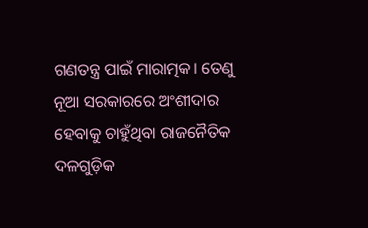ଗଣତନ୍ତ୍ର ପାଇଁ ମାରାତ୍ମକ। ତେଣୁ ନୂଆ ସରକାରରେ ଅଂଶୀଦାର ହେବାକୁ ଚାହୁଁଥିବା ରାଜନୈତିକ ଦଳଗୁଡ଼ିକ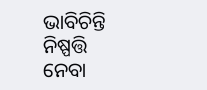ଭାବିଚିନ୍ତି ନିଷ୍ପତ୍ତି ନେବା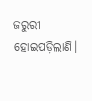ଜରୁରୀ ହୋଇପଡ଼ିଲାଣି।